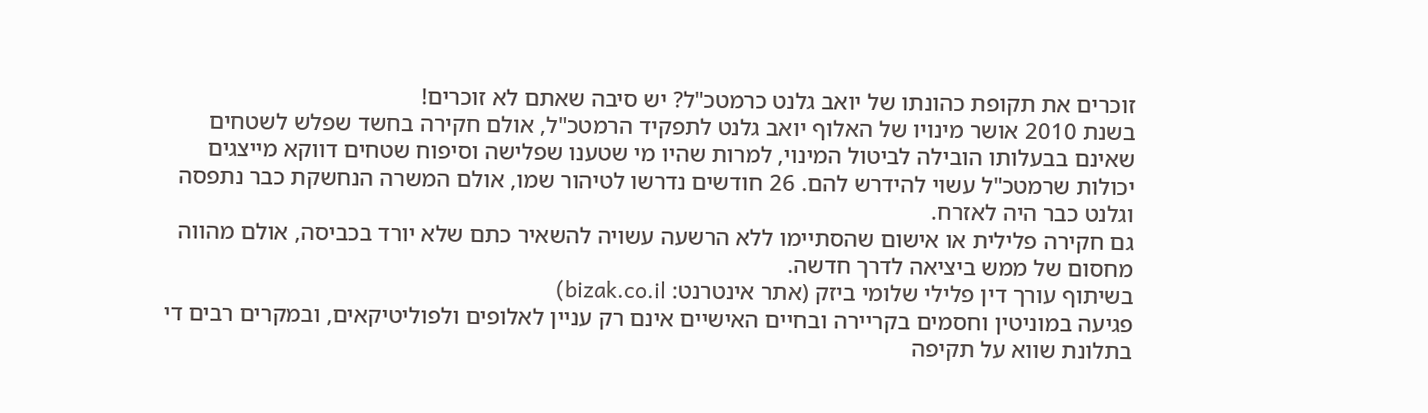זוכרים את תקופת כהונתו של יואב גלנט כרמטכ"ל? יש סיבה שאתם לא זוכרים!
בשנת 2010 אושר מינויו של האלוף יואב גלנט לתפקיד הרמטכ"ל, אולם חקירה בחשד שפלש לשטחים שאינם בבעלותו הובילה לביטול המינוי, למרות שהיו מי שטענו שפלישה וסיפוח שטחים דווקא מייצגים יכולות שרמטכ"ל עשוי להידרש להם. 26 חודשים נדרשו לטיהור שמו, אולם המשרה הנחשקת כבר נתפסה וגלנט כבר היה לאזרח.
גם חקירה פלילית או אישום שהסתיימו ללא הרשעה עשויה להשאיר כתם שלא יורד בכביסה, אולם מהווה מחסום של ממש ביציאה לדרך חדשה.
בשיתוף עורך דין פלילי שלומי ביזק (אתר אינטרנט: bizak.co.il)
פגיעה במוניטין וחסמים בקריירה ובחיים האישיים אינם רק עניין לאלופים ולפוליטיקאים, ובמקרים רבים די בתלונת שווא על תקיפה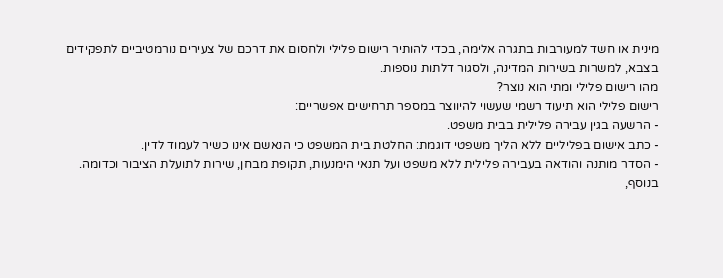מינית או חשד למעורבות בתגרה אלימה, בכדי להותיר רישום פלילי ולחסום את דרכם של צעירים נורמטיביים לתפקידים בצבא, למשרות בשירות המדינה, ולסגור דלתות נוספות.
מהו רישום פלילי ומתי הוא נוצר?
רישום פלילי הוא תיעוד רשמי שעשוי להיווצר במספר תרחישים אפשריים:
- הרשעה בגין עבירה פלילית בבית משפט.
- כתב אישום בפליליים ללא הליך משפטי דוגמת: החלטת בית המשפט כי הנאשם אינו כשיר לעמוד לדין.
- הסדר מותנה והודאה בעבירה פלילית ללא משפט ועל תנאי הימנעות, תקופת מבחן, שירות לתועלת הציבור וכדומה.
בנוסף,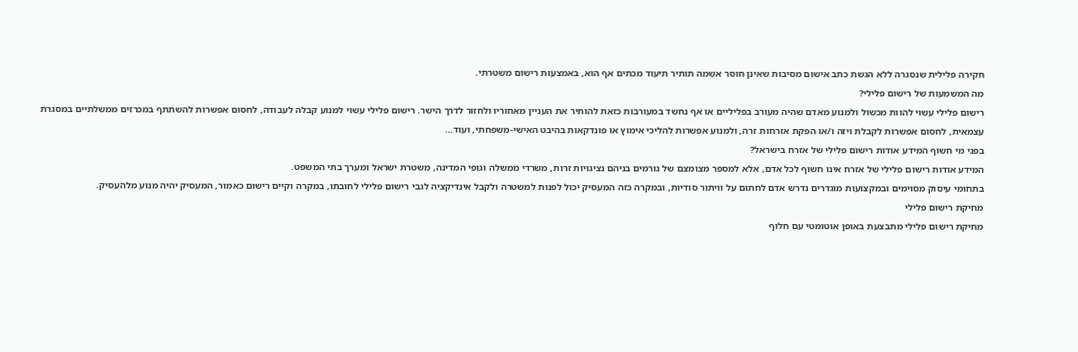חקירה פלילית שנסגרה ללא הגשת כתב אישום מסיבות שאינן חוסר אשמה תותיר תיעוד מכתים אף הוא, באמצעות רישום משטרתי.
מה המשמעות של רישום פלילי?
רישום פלילי עשוי להוות מכשול ולמנוע מאדם שהיה מעורב בפליליים או אף נחשד במעורבות כזאת להותיר את העניין מאחוריו ולחזור לדרך הישר. רישום פלילי עשוי למנוע קבלה לעבודה, לחסום אפשרות להשתתף במכרזים ממשלתיים במסגרת עצמאית, לחסום אפשרות לקבלת ויזה ו/או הפקת אזרחות זרה, ולמנוע אפשרות להליכי אימוץ או פונדקאות בהיבט האישי-משפחתי, ועוד…
בפני מי חשוף המידע אודות רישום פלילי של אזרח בישראל?
המידע אודות רישום פלילי של אזרח אינו חשוף לכל אדם, אלא למספר מצומצם של גורמים בניהם נציגויות זרות, משרדי ממשלה וגופי המדינה, משטרת ישראל ומערך בתי המשפט.
בתחומי עיסוק מסוימים ובמקצועות מוגדרים נדרש אדם לחתום על וויתור סודיות, ובמקרה כזה המעסיק יכול לפנות למשטרה ולקבל אינדיקציה לגבי רישום פלילי לחובתו, במקרה וקיים רישום כאמור, המעסיק יהיה מנוע מלהעסיק.
מחיקת רישום פלילי
מחיקת רישום פלילי מתבצעת באופן אוטומטי עם חלוף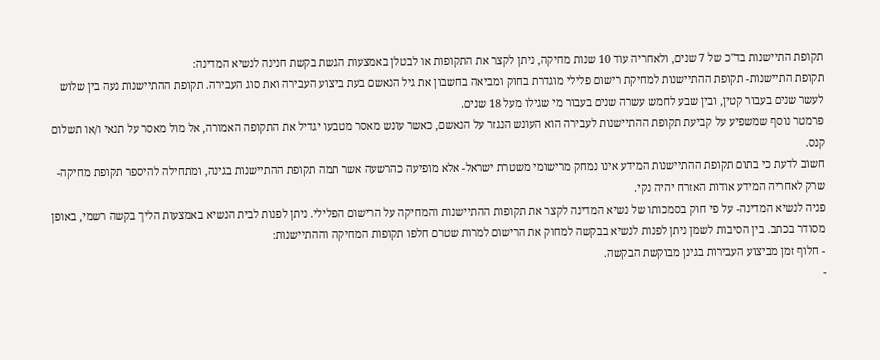תקופת התיישנות בד"כ של 7 שנים, ולאחריה עוד 10 שנות מחיקה, ניתן לקצר את התקופות או לבטלן באמצעות הגשת בקשת חנינה לנשיא המדינה:
תקופת התיישנות- תקופת ההתיישנות למחיקת רישום פלילי מוגדרת בחוק ומביאה בחשבון את גיל הנאשם בעת ביצוע העבירה ואת סוג העבירה. תקופת ההתיישנות נעה בין שלוש לעשר שנים בעבור קטין, ובין שבע לחמש עשרה שנים בעבור מי שגילו מעל 18 שנים.
פרמטר נוסף שמשפיע על קביעת תקופת ההתיישנות לעבירה הוא העונש הנגזר על הנאשם, כאשר עונש מאסר מטבעו יגדיל את התקופה האמורה, אל מול מאסר על תנאי ו/או תשלום קנס.
חשוב לדעת כי בתום תקופת ההתיישנות המידע אינו נמחק מרישומי משטרת ישראל- אלא מופיעה כהרשעה אשר תמה תקופת ההתיישנות בגינה, ומתחילה להיספר תקופת מחיקה- שרק לאחריה המידע אודות האזרח יהיה נקי.
פניה לנשיא המדינה- על פי חוק בסמכותו של נשיא המדינה לקצר את תקופות ההתיישנות והמחיקה על הרישום הפלילי. ניתן לפנות לבית הנשיא באמצעות הליך בקשה רשמי, באופן מסודר בכתב. בין הסיבות לשמן ניתן לפנות לנשיא בבקשה למחוק את הרישום למרות שטרם חלפו תקופות המחיקה וההתיישנות:
- חלוף זמן מביצוע העבירות בגינן מבוקשת הבקשה.
-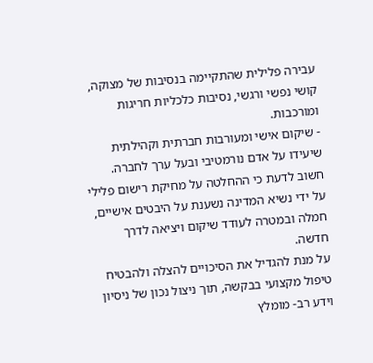עבירה פלילית שהתקיימה בנסיבות של מצוקה, קושי נפשי ורגשי, נסיבות כלכליות חריגות ומורכבות.
- שיקום אישי ומעורבות חברתית וקהילתית שיעידו על אדם נורמטיבי ובעל ערך לחברה.
חשוב לדעת כי ההחלטה על מחיקת רישום פלילי על ידי נשיא המדינה נשענת על היבטים אישיים, חמלה ובמטרה לעודד שיקום ויציאה לדרך חדשה.
על מנת להגדיל את הסיכויים להצלה ולהבטיח טיפול מקצועי בבקשה, תוך ניצול נכון של ניסיון וידע רב- מומלץ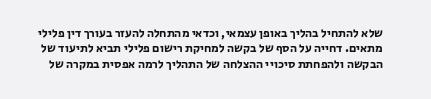שלא להתחיל בהליך באופן עצמאי, וכדאי מהתחלה להעזר בעורך דין פלילי מתאים. דחייה על הסף של בקשה למחיקת רישום פלילי תביא לתיעוד של הבקשה ולהפחתת סיכויי ההצלחה של התהליך לרמה אפסית במקרה של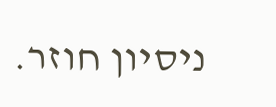ניסיון חוזר.